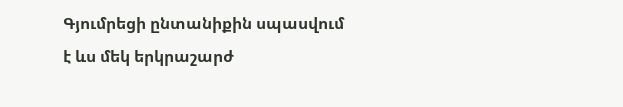Գյումրեցի ընտանիքին սպասվում է ևս մեկ երկրաշարժ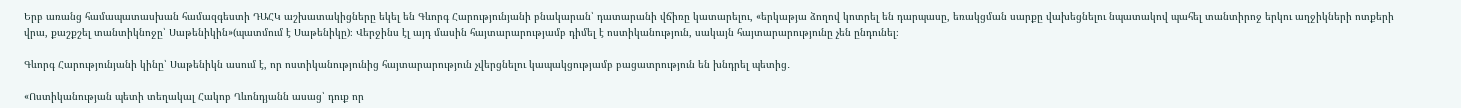Երբ առանց համապատասխան համազգեստի ԴԱՀԿ աշխատակիցները եկել են Գևորգ Հարությունյանի բնակարան՝ դատարանի վճիռը կատարելու, «երկաթյա ձողով կոտրել են դարպասը, եռակցման սարքը վախեցնելու նպատակով պահել տանտիրոջ երկու աղջիկների ոտքերի վրա, քաշքշել տանտիկնոջը՝ Սաթենիկին»(պատմում է Սաթենիկը)։ Վերջինս էլ այդ մասին հայտարարությամբ դիմել է ոստիկանություն, սակայն հայտարարությունը չեն ընդունել։

Գևորգ Հարությունյանի կինը՝ Սաթենիկն ասում է, որ ոստիկանությունից հայտարարություն չվերցնելու կապակցությամբ բացատրություն են խնդրել պետից․

«Ոստիկանության պետի տեղակալ Հակոբ Ղևոնդյանն ասաց՝ դուք որ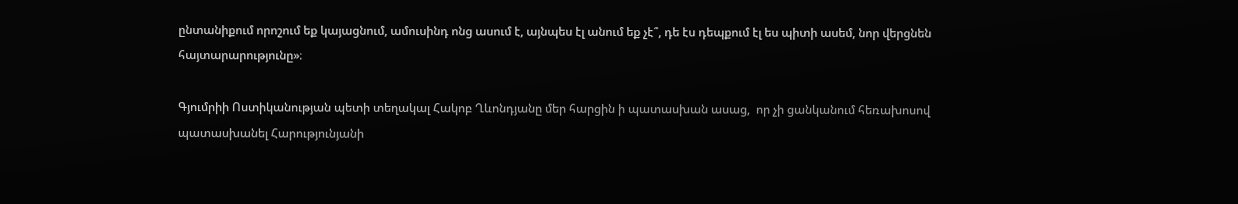ընտանիքում որոշում եք կայացնում, ամուսինդ ոնց ասում է, այնպես էլ անում եք չէ՞, դե էս դեպքում էլ ես պիտի ասեմ, նոր վերցնեն հայտարարությունը»։

Գյումրիի Ոստիկանության պետի տեղակալ Հակոբ Ղևոնդյանը մեր հարցին ի պատասխան ասաց,  որ չի ցանկանում հեռախոսով պատասխանել Հարությունյանի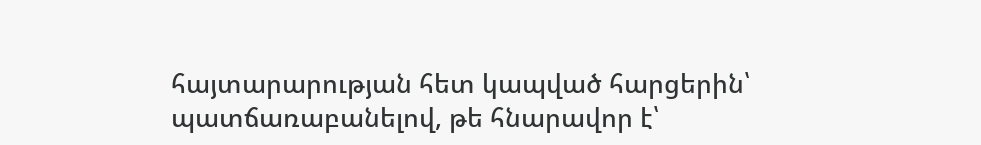հայտարարության հետ կապված հարցերին՝ պատճառաբանելով, թե հնարավոր է՝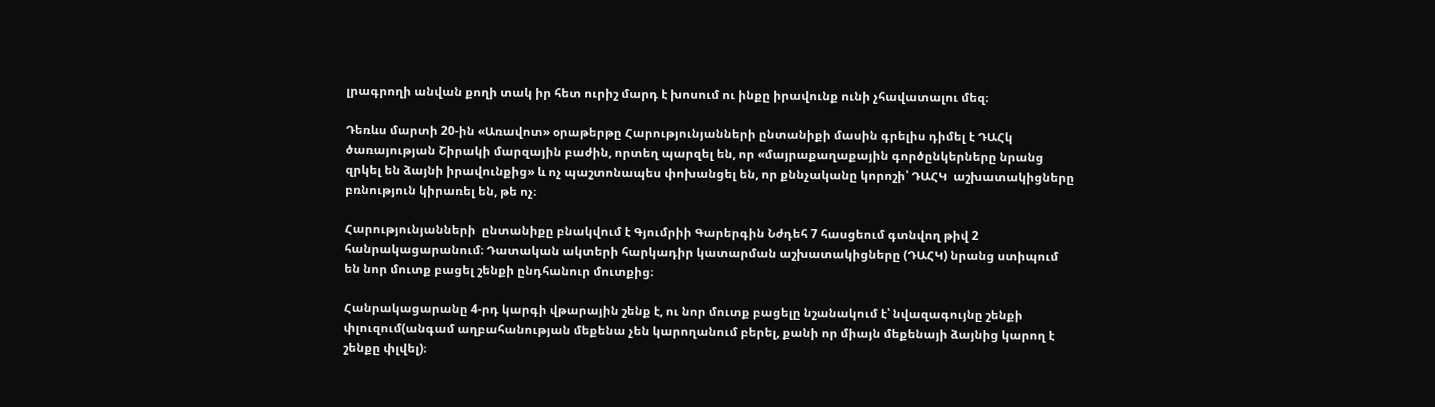լրագրողի անվան քողի տակ իր հետ ուրիշ մարդ է խոսում ու ինքը իրավունք ունի չհավատալու մեզ։

Դեռևս մարտի 20-ին «Առավոտ» օրաթերթը Հարությունյանների ընտանիքի մասին գրելիս դիմել է ԴԱՀկ ծառայության Շիրակի մարզային բաժին, որտեղ պարզել են, որ «մայրաքաղաքային գործընկերները նրանց զրկել են ձայնի իրավունքից» և ոչ պաշտոնապես փոխանցել են, որ քննչականը կորոշի՝ ԴԱՀԿ  աշխատակիցները բռնություն կիրառել են, թե ոչ։

Հարությունյանների  ընտանիքը բնակվում է Գյումրիի Գարերգին Նժդեհ 7 հասցեում գտնվող թիվ 2 հանրակացարանում։ Դատական ակտերի հարկադիր կատարման աշխատակիցները (ԴԱՀԿ) նրանց ստիպում են նոր մուտք բացել շենքի ընդհանուր մուտքից։

Հանրակացարանը 4-րդ կարգի վթարային շենք է, ու նոր մուտք բացելը նշանակում է՝ նվազագույնը շենքի փլուզում(անգամ աղբահանության մեքենա չեն կարողանում բերել, քանի որ միայն մեքենայի ձայնից կարող է շենքը փլվել)։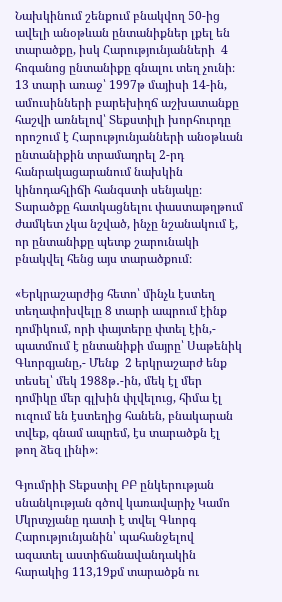Նախկինում շենքում բնակվող 50-ից ավելի անօթևան ընտանիքներ լքել են տարածքը, իսկ Հարությունյանների  4 հոգանոց ընտանիքը գնալու տեղ չունի։ 13 տարի առաջ՝ 1997թ մայիսի 14-ին, ամուսինների բարեխիղճ աշխատանքը հաշվի առնելով՝ Տեքստիլի խորհուրդը որոշում է Հարությունյանների անօթևան ընտանիքին տրամադրել 2-րդ հանրակացարանում նախկին կինոդահլիճի հանգստի սենյակը։ Տարածքը հատկացնելու փաստաթղթում ժամկետ չկա նշված, ինչը նշանակում է, որ ընտանիքը պետք շարունակի բնակվել հենց այս տարածքում։

«Երկրաշարժից հետո՝ մինչև էստեղ տեղափոխվելը 8 տարի ապրում էինք դոմիկում, որի փայտերը փտել էին,- պատմում է ընտանիքի մայրը՝ Սաթենիկ Գևորգյանը,- Մենք  2 երկրաշարժ ենք տեսել՝ մեկ 1988թ․-ին, մեկ էլ մեր դոմիկը մեր գլխին փլվելուց, հիմա էլ ուզում են էստեղից հանեն, բնակարան տվեք, գնամ ապրեմ, էս տարածքն էլ թող ձեզ լինի»։

Գյումրիի Տեքստիլ ԲԲ ընկերության սնանկության գծով կառավարիչ Կամո Մկրտչյանը դատի է տվել Գևորգ Հարությունյանին՝ պահանջելով ազատել աստիճանավանդակին հարակից 113,19քմ տարածքն ու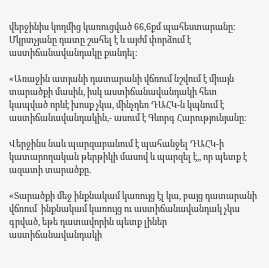վերջինիս կողմից կառուցված 66,6քմ պահեստարանը։ Մկրտչյանը դատը շահել է և այժմ փորձում է աստիճանավանդակը քանդել։

«Առաջին ատյանի դատարանի վճռում նշվում է միայն տարածքի մասին, իսկ աստիճանավանդակի հետ կապված որևէ խոսք չկա, մինչդեռ ԴԱՀԿ-ն կպնում է աստիճանավանդակին,- ասում է Գևորգ Հարությունյանը։

Վերջինս նաև պարզաբանում է պահանջել ԴԱՀԿ-ի կատարողական թերթիկի մասով և պարզել է,, որ պետք է ազատի տարածքը.

«Տարածքի մեջ ինքնակամ կառույց էլ կա, բայց դատարանի վճռում  ինքնակամ կառույց ու աստիճանավանդակ չկա գրված, եթե դատավորին պետք լիներ աստիճանավանդակի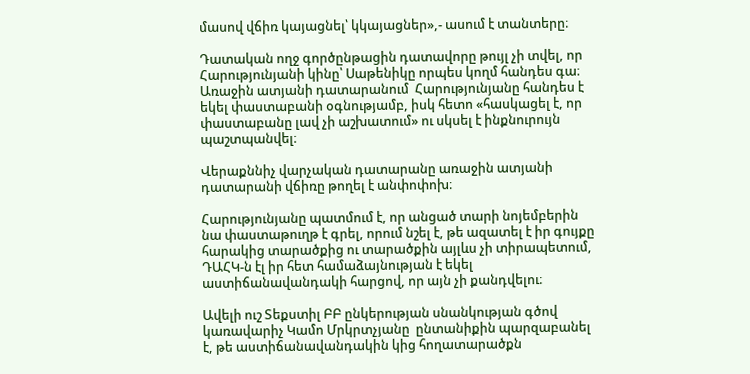մասով վճիռ կայացնել՝ կկայացներ»,- ասում է տանտերը։

Դատական ողջ գործընթացին դատավորը թույլ չի տվել, որ Հարությունյանի կինը՝ Սաթենիկը որպես կողմ հանդես գա։ Առաջին ատյանի դատարանում  Հարությունյանը հանդես է եկել փաստաբանի օգնությամբ, իսկ հետո «հասկացել է, որ փաստաբանը լավ չի աշխատում» ու սկսել է ինքնուրույն պաշտպանվել։

Վերաքննիչ վարչական դատարանը առաջին ատյանի դատարանի վճիռը թողել է անփոփոխ։

Հարությունյանը պատմում է, որ անցած տարի նոյեմբերին նա փաստաթուղթ է գրել, որում նշել է, թե ազատել է իր գույքը հարակից տարածքից ու տարածքին այլևս չի տիրապետում, ԴԱՀԿ-ն էլ իր հետ համաձայնության է եկել աստիճանավանդակի հարցով, որ այն չի քանդվելու։

Ավելի ուշ Տեքստիլ ԲԲ ընկերության սնանկության գծով կառավարիչ Կամո Մրկրտչյանը  ընտանիքին պարզաբանել է, թե աստիճանավանդակին կից հողատարածքն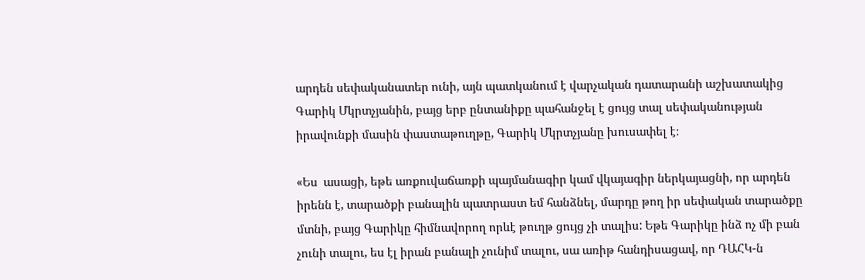արդեն սեփականատեր ունի, այն պատկանում է վարչական դատարանի աշխատակից Գարիկ Մկրտչյանին, բայց երբ ընտանիքը պահանջել է ցույց տալ սեփականության իրավունքի մասին փաստաթուղթը, Գարիկ Մկրտչյանը խուսափել է։

«Ես  ասացի, եթե առքուվաճառքի պայմանագիր կամ վկայագիր ներկայացնի, որ արդեն իրենն է, տարածքի բանալին պատրաստ եմ հանձնել, մարդը թող իր սեփական տարածքը մտնի, բայց Գարիկը հիմնավորող որևէ թուղթ ցույց չի տալիս: Եթե Գարիկը ինձ ոչ մի բան չունի տալու, ես էլ իրան բանալի չունիմ տալու, սա առիթ հանդիսացավ, որ ԴԱՀԿ-ն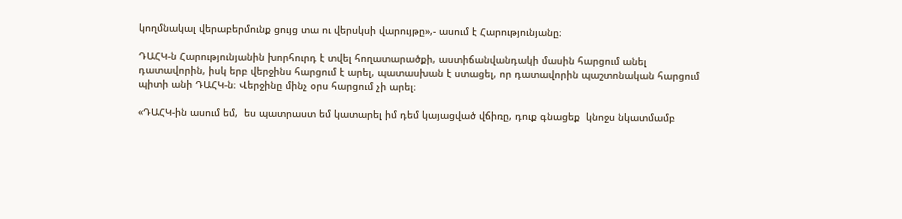կողմնակալ վերաբերմունք ցույց տա ու վերսկսի վարույթը»,- ասում է Հարությունյանը։

ԴԱՀԿ-ն Հարությունյանին խորհուրդ է տվել հողատարածքի, աստիճանվանդակի մասին հարցում անել դատավորին, իսկ երբ վերջինս հարցում է արել, պատասխան է ստացել, որ դատավորին պաշտոնական հարցում պիտի անի ԴԱՀԿ-ն։ Վերջինը մինչ օրս հարցում չի արել։

«ԴԱՀԿ-ին ասում եմ,  ես պատրաստ եմ կատարել իմ դեմ կայացված վճիռը, դուք գնացեք  կնոջս նկատմամբ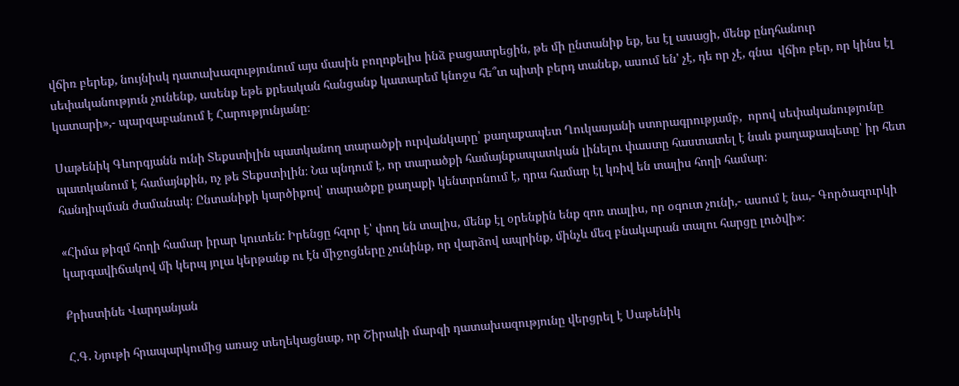վճիռ բերեք, նույնիսկ դատախազությունում այս մասին բողոքելիս ինձ բացատրեցին, թե մի ընտանիք եք, ես էլ ասացի, մենք ընդհանուր սեփականություն չունենք, ասենք եթե քրեական հանցանք կատարեմ կնոջս հե՞տ պիտի բերդ տանեք, ասում են' չէ, դե որ չէ, գնա  վճիռ բեր, որ կինս էլ կատարի»,- պարզաբանում է Հարությունյանը։

Սաթենիկ Գևորգյանն ունի Տեքստիլին պատկանող տարածքի ուրվանկարը՝ քաղաքապետ Ղուկասյանի ստորագրությամբ,  որով սեփականությունը պատկանում է համայնքին, ոչ թե Տեքստիլին։ Նա պնդում է, որ տարածքի համայնքապատկան լինելու փաստը հաստատել է նաև քաղաքապետը՝ իր հետ հանդիպման ժամանակ։ Ընտանիքի կարծիքով՝ տարածքը քաղաքի կենտրոնում է, դրա համար էլ կռիվ են տալիս հողի համար։

«Հիմա թիզմ հողի համար իրար կուտեն: Իրենցը հզոր է՝ փող են տալիս, մենք էլ օրենքին ենք զոռ տալիս, որ օգուտ չունի,- ասում է նա,- Գործազուրկի կարգավիճակով մի կերպ յոլա կերթանք ու էն միջոցները չունինք, որ վարձով ապրինք, մինչև մեզ բնակարան տալու հարցը լուծվի»։

Քրիստինե Վարդանյան

Հ.Գ. Նյութի հրապարկումից առաջ տեղեկացնաք, որ Շիրակի մարզի դատախազությունը վերցրել է Սաթենիկ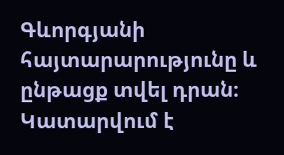Գևորգյանի հայտարարությունը և ընթացք տվել դրան։ Կատարվում է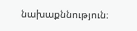նախաքննություն։